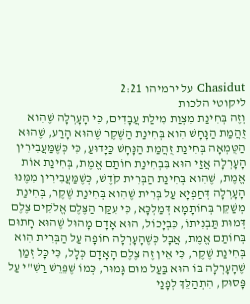Chasidut על ירמיהו 2:21
ליקוטי הלכות
וְזֶה בְּחִינַת מִצְוַת מִילַת עֲבָדִים, כִּי הָעָרְלָה שֶׁהִוא זֻהֲמַת הַנָּחָשׁ הִוא בְּחִינַת הַשֶּׁקֶר שֶׁהוּא הָרַע, שֶׁהוּא הַטֻּמְאָה בְּחִינַת זֻהֲמַת הַנָּחָשׁ כַּיָּדוּעַ, כִּי כְּשֶׁמַּעֲבִירִין הָעָרְלָה אֲזַי הוּא בִּבְחִינַת חוֹתַם אֱמֶת, בְּחִינַת אוֹת אֱמֶת, שֶׁהִוא בְּחִינַת הַבְּרִית קֹדֶשׁ, כְּשֶׁמַּעֲבִירִין מִמֶּנּוּ הָעָרְלָה דְּחַפְיָא עַל בְּרִית שֶׁהִוא בְּחִינַת שֶׁקֶר, בְּחִינַת מְשַׁקֵּר בְּחוֹתָמָא דְּמַלְכָּא, כִּי עִקַּר הַצֶּלֶם אֱלֹקִים צֶלֶם דְּמוּת תַּבְנִיתוֹ, כִּבְיָכוֹל, הוּא אָדָם מָהוּל שֶׁהוּא חָתוּם בְּחוֹתַם אֱמֶת, אֲבָל כְּשֶׁהָעָרְלָה חוֹפָה עַל הַבְּרִית הִוא בְּחִינַת שֶׁקֶר, כִּי אֵין זֶה צֶלֶם הָאָדָם כְּלָל, כִּי כָּל זְמַן שֶׁהָעָרְלָה בּוֹ הוּא בַּעַל מוּם גָּמוּר, כְּמוֹ שֶׁפֵּרֵשׁ רַשִׁ"י עַל פָּסוּק, הִתְהַלֵּךְ לְפָנַי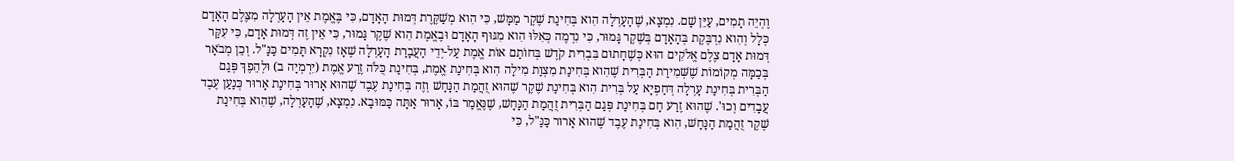וֶהְיֵה תָמִים, עַיֵּן שָׁם. נִמְצָא, שֶׁהָעָרְלָה הִוא בְּחִינַת שֶׁקֶר מַמָּשׁ, כִּי הִוא מְשַׁקֶּרֶת דְּמוּת הָאָדָם, כִּי בֶּאֱמֶת אֵין הָעָרְלָה מִצֶּלֶם הָאָדָם כְּלָל וְהִוא נִדְבֶּקֶת בְּהָאָדָם בְּשֶׁקֶר גָּמוּר, כִּי נִדְמֶה כְּאִלּוּ הִוא מִגּוּף הָאָדָם וּבֶאֱמֶת הִוא שֶׁקֶר גָּמוּר, כִּי אֵין זֶה דְּמוּת אָדָם, כִּי עִקַּר דְּמוּת אָדָם צֶלֶם אֱלֹקִים הוּא כְּשֶׁחָתוּם בִּבְרִית קֹדֶשׁ בְּחוֹתַם אוֹת אֱמֶת עַל-יְדֵי הַעֲבָרַת הָעָרְלָה שֶׁאָז נִקְרָא תָּמִים כַּנַּ"ל. וְכֵן מְבֹאָר בְּכַמָּה מְקוֹמוֹת שֶׁשְּׁמִירַת הַבְּרִית שֶׁהִוא בְּחִינַת מִצְוַת מִילָה הִוא בְּחִינַת אֱמֶת, בְּחִינַת כֻּלֹּה זֶרַע אֱמֶת (יִרְמְיָה ב) וּלְהֵפֶךְ פְּגַם הַבְּרִית בְּחִינַת עָרְלָה דְּחַפְיָא עַל בְּרִית הִוא בְּחִינַת שֶׁקֶר שֶׁהוּא זֻהֲמַת הַנָּחָשׁ וְזֶה בְּחִינַת עֶבֶד שֶׁהוּא אָרוּר בְּחִינַת אָרוּר כְּנַעַן עֶבֶד עֲבָדִים וְכוּ'. שֶׁהוּא זֶרַע חָם בְּחִינַת פְּגַם הַבְּרִית זֻהֲמַת הַנָּחָשׁ, שֶׁנֶּאֱמַר בּוֹ, אָרוּר אַתָּה כַּמּוּבָא. נִמְצָא, שֶׁהָעָרְלָה, שֶׁהִוא בְּחִינַת שֶׁקֶר זֻהֲמַת הַנָּחָשׁ, הִוא בְּחִינַת עֶבֶד שֶׁהוּא אָרוּר כַּנַּ"ל, כִּי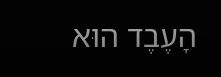הָעֶבֶד הוּא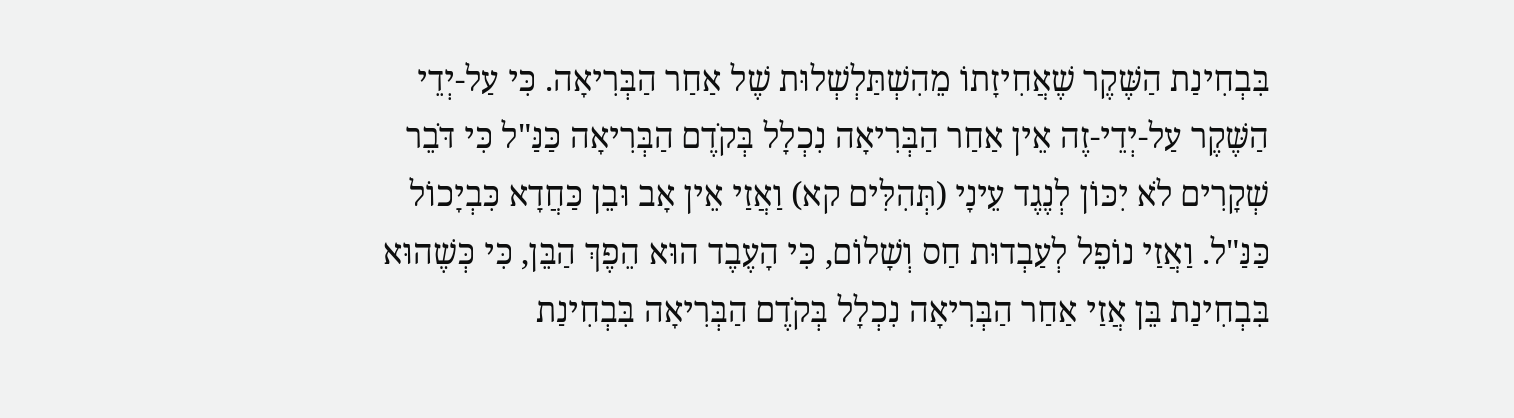בִּבְחִינַת הַשֶּׁקֶר שֶׁאֲחִיזָתוֹ מֵהִשְׁתַּלְשְׁלוּת שֶׁל אַחַר הַבְּרִיאָה. כִּי עַל-יְדֵי הַשֶּׁקֶר עַל-יְדֵי-זֶה אֵין אַחַר הַבְּרִיאָה נִכְלָל בְּקֹדֶם הַבְּרִיאָה כַּנַּ"ל כִּי דֹּבֵר שְׁקָרִים לֹא יִכּוֹן לְנֶגֶד עֵינָי (תְּהִלִּים קא) וַאֲזַי אֵין אָב וּבֵן כַּחֲדָא כִּבְיָכוֹל כַּנַּ"ל. וַאֲזַי נוֹפֵל לְעַבְדוּת חַס וְשָׁלוֹם, כִּי הָעֶבֶד הוּא הֵפֶךְ הַבֵּן, כִּי כְּשֶׁהוּא בִּבְחִינַת בֵּן אֲזַי אַחַר הַבְּרִיאָה נִכְלָל בְּקֹדֶם הַבְּרִיאָה בִּבְחִינַת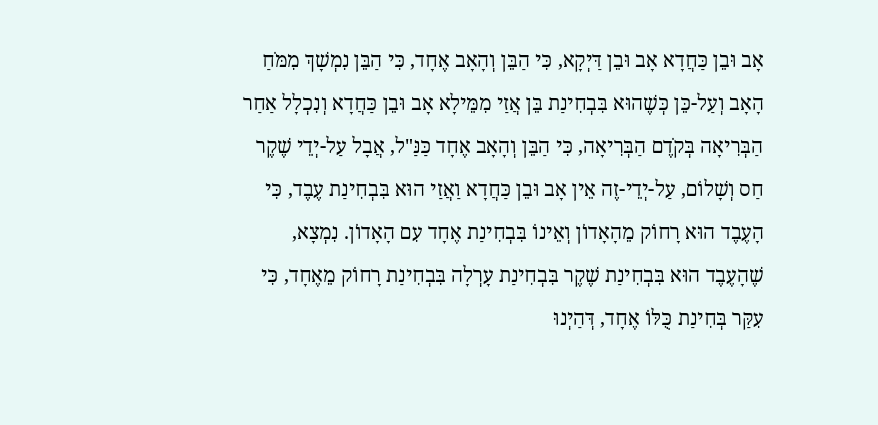אָב וּבֵן כַּחֲדָא אָב וּבֵן דַּיְקָא, כִּי הַבֵּן וְהָאָב אֶחָד, כִּי הַבֵּן נִמְשָׁךְ מִמֹּחַ הָאָב וְעַל-כֵּן כְּשֶׁהוּא בִּבְחִינַת בֵּן אֲזַי מִמֵּילָא אָב וּבֵן כַּחֲדָא וְנִכְלָל אַחַר הַבְּרִיאָה בְּקֹדֶם הַבְּרִיאָה, כִּי הַבֵּן וְהָאָב אֶחָד כַּנַּ"ל, אֲבָל עַל-יְדֵי שֶׁקֶר חַס וְשָׁלוֹם, עַל-יְדֵי-זֶה אֵין אָב וּבֵן כַּחֲדָא וַאֲזַי הוּא בִּבְחִינַת עֶבֶד, כִּי הָעֶבֶד הוּא רָחוֹק מֵהָאָדוֹן וְאֵינוֹ בִּבְחִינַת אֶחָד עִם הָאָדוֹן. נִמְצָא, שֶׁהָעֶבֶד הוּא בִּבְחִינַת שֶׁקֶר בִּבְחִינַת עָרְלָה בִּבְחִינַת רָחוֹק מֵאֶחָד, כִּי עִקַּר בְּחִינַת כֻּלּוֹ אֶחָד, דְּהַיְנוּ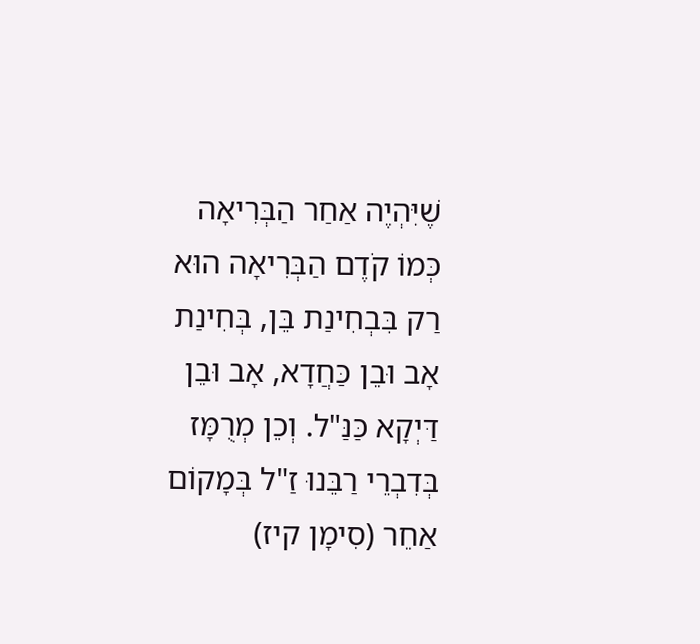שֶׁיִּהְיֶה אַחַר הַבְּרִיאָה כְּמוֹ קֹדֶם הַבְּרִיאָה הוּא רַק בִּבְחִינַת בֵּן, בְּחִינַת אָב וּבֵן כַּחֲדָא, אָב וּבֵן דַּיְקָא כַּנַּ"ל. וְכֵן מְרֻמָּז בְּדִבְרֵי רַבֵּנוּ זַ"ל בְּמָקוֹם אַחֵר (סִימָן קיז)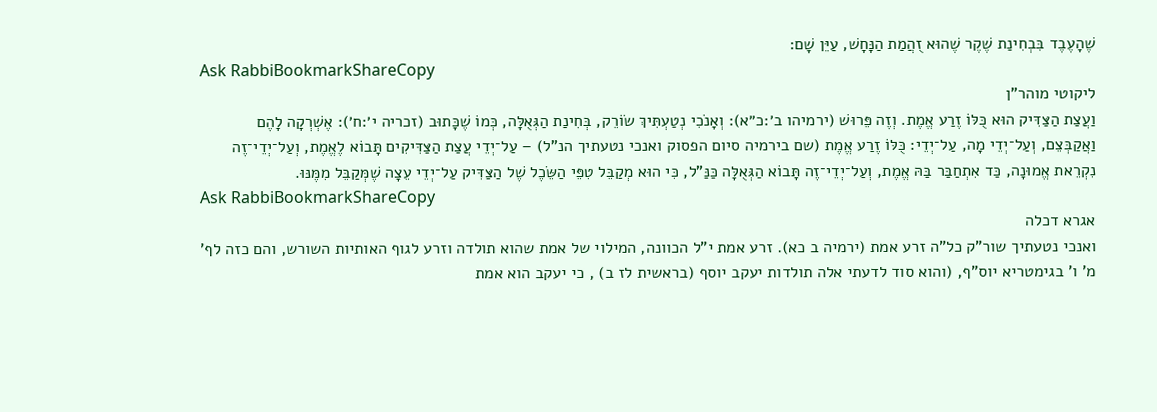שֶׁהָעֶבֶד בִּבְחִינַת שֶׁקֶר שֶׁהוּא זֻהֲמַת הַנָּחָשׁ, עַיֵּן שָׁם:
Ask RabbiBookmarkShareCopy
ליקוטי מוהר"ן
וַעֲצַת הַצַּדִּיק הוּא כֻּלּוֹ זֶרַע אֱמֶת. וְזֶה פֵּרוּשׁ (ירמיהו ב׳:כ״א): וְאָנֹכִי נְטַעְתִּיךְ שׂוֹרֵק, בְּחִינַת הַגְּאֻלָּה, כְּמוֹ שֶׁכָּתוּב (זכריה י׳:ח׳): אֶשְׁרְקָה לָהֶם וַאֲקַבְּצֵם, וְעַל־יְדֵי מָה, עַל־יְדֵי: כֻּלּוֹ זֶרַע אֱמֶת (שם בירמיה סיום הפסוק ואנכי נטעתיך הנ"ל) – עַל־יְדֵי עֲצַת הַצַּדִּיקִים תָּבוֹא לֶאֱמֶת, וְעַל־יְדֵי־זֶה נִקְרֵאת אֱמוּנָה, כַּד אִתְחַבַּר בַּהּ אֱמֶת, וְעַל־יְדֵי־זֶה תָּבוֹא הַגְּאֻלָּה כַּנַּ"ל, כִּי הוּא מְקַבֵּל טִפֵּי הַשֵּׂכֶל שֶׁל הַצַּדִּיק עַל־יְדֵי עֵצָה שֶׁמְּקַבֵּל מִמֶּנּוּ.
Ask RabbiBookmarkShareCopy
אגרא דכלה
ואנכי נטעתיך שור"ק כל"ה זרע אמת (ירמיה ב כא). זרע אמת י"ל הכוונה, המילוי של אמת שהוא תולדה וזרע לגוף האותיות השורש, והם כזה לף' מ' ו' בגימטריא יוס"ף, (והוא סוד לדעתי אלה תולדות יעקב יוסף (בראשית לז ב) , כי יעקב הוא אמת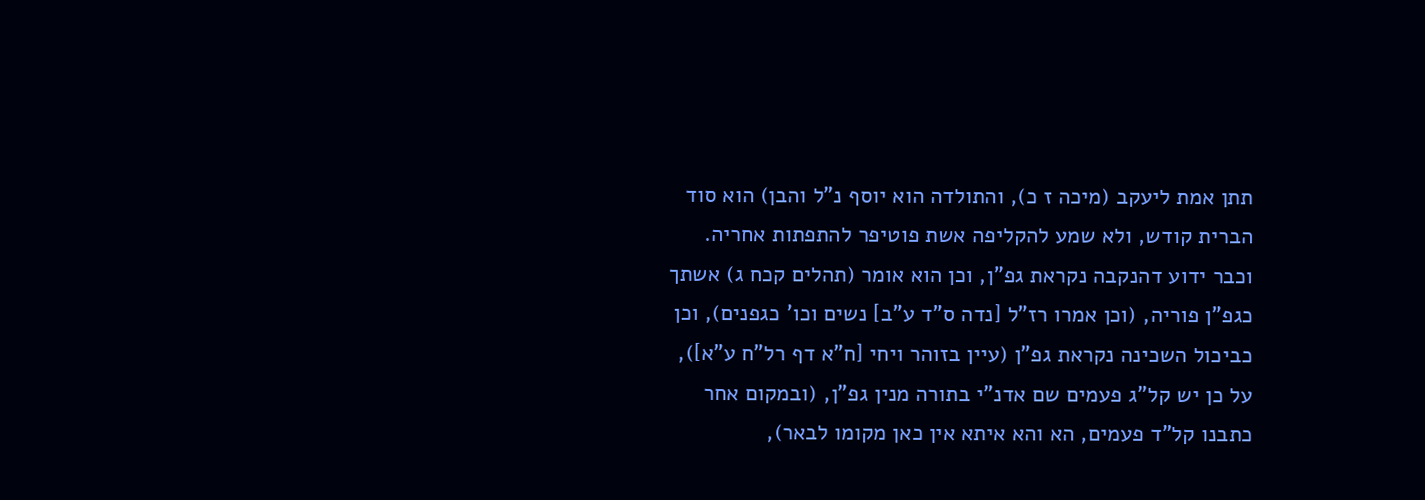תתן אמת ליעקב (מיכה ז כ), והתולדה הוא יוסף נ"ל והבן) הוא סוד הברית קודש, ולא שמע להקליפה אשת פוטיפר להתפתות אחריה. וכבר ידוע דהנקבה נקראת גפ"ן, וכן הוא אומר (תהלים קכח ג) אשתך כגפ"ן פוריה, (וכן אמרו רז"ל [נדה ס"ד ע"ב] נשים וכו' כגפנים), וכן כביכול השכינה נקראת גפ"ן (עיין בזוהר ויחי [ח"א דף רל"ח ע"א]), על כן יש קל"ג פעמים שם אדנ"י בתורה מנין גפ"ן, (ובמקום אחר כתבנו קל"ד פעמים, הא והא איתא אין כאן מקומו לבאר),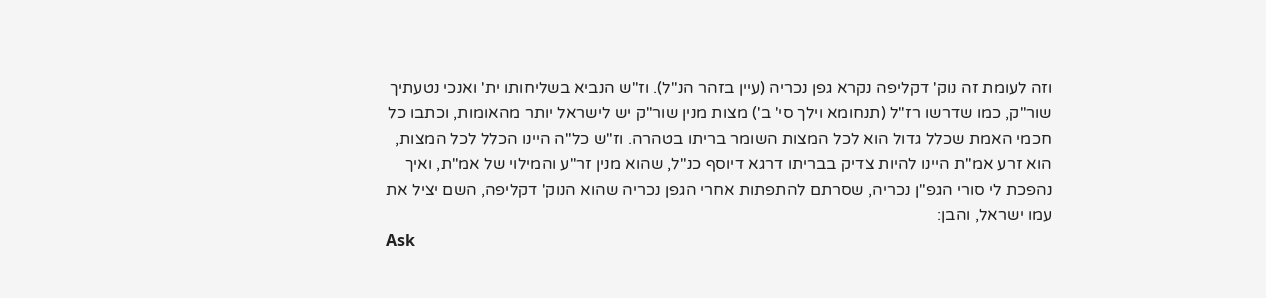וזה לעומת זה נוק' דקליפה נקרא גפן נכריה (עיין בזהר הנ"ל). וז"ש הנביא בשליחותו ית' ואנכי נטעתיך שור"ק, כמו שדרשו רז"ל (תנחומא וילך סי' ב') מצות מנין שור"ק יש לישראל יותר מהאומות, וכתבו כל חכמי האמת שכלל גדול הוא לכל המצות השומר בריתו בטהרה. וז"ש כל"ה היינו הכלל לכל המצות, הוא זרע אמ"ת היינו להיות צדיק בבריתו דרגא דיוסף כנ"ל, שהוא מנין זר"ע והמילוי של אמ"ת, ואיך נהפכת לי סורי הגפ"ן נכריה, שסרתם להתפתות אחרי הגפן נכריה שהוא הנוק' דקליפה, השם יציל את עמו ישראל, והבן:
Ask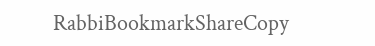RabbiBookmarkShareCopy